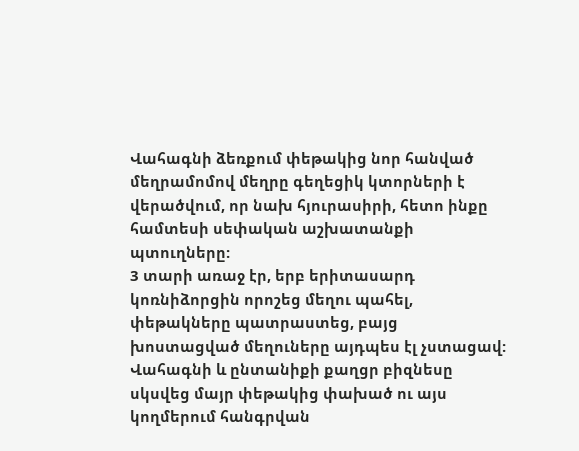Վահագնի ձեռքում փեթակից նոր հանված մեղրամոմով մեղրը գեղեցիկ կտորների է վերածվում, որ նախ հյուրասիրի, հետո ինքը համտեսի սեփական աշխատանքի պտուղները:
3 տարի առաջ էր, երբ երիտասարդ կոռնիձորցին որոշեց մեղու պահել, փեթակները պատրաստեց, բայց խոստացված մեղուները այդպես էլ չստացավ: Վահագնի և ընտանիքի քաղցր բիզնեսը սկսվեց մայր փեթակից փախած ու այս կողմերում հանգրվան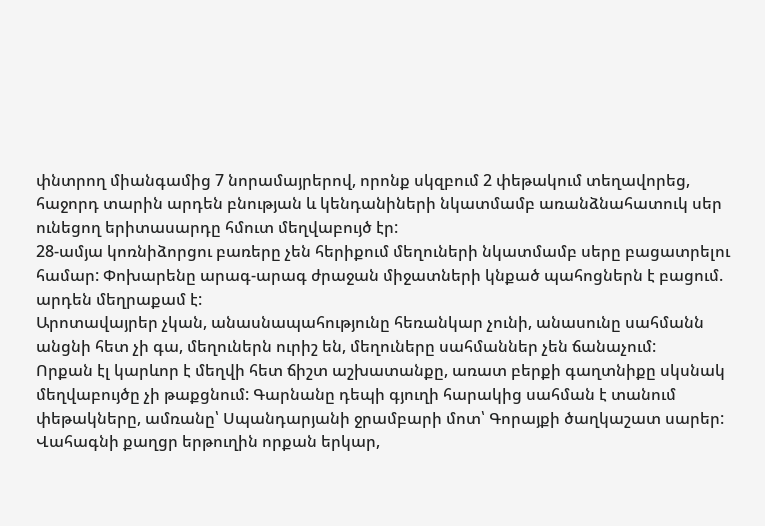փնտրող միանգամից 7 նորամայրերով, որոնք սկզբում 2 փեթակում տեղավորեց, հաջորդ տարին արդեն բնության և կենդանիների նկատմամբ առանձնահատուկ սեր ունեցող երիտասարդը հմուտ մեղվաբույծ էր:
28-ամյա կոռնիձորցու բառերը չեն հերիքում մեղուների նկատմամբ սերը բացատրելու համար: Փոխարենը արագ-արագ ժրաջան միջատների կնքած պահոցներն է բացում. արդեն մեղրաքամ է:
Արոտավայրեր չկան, անասնապահությունը հեռանկար չունի, անասունը սահմանն անցնի հետ չի գա, մեղուներն ուրիշ են, մեղուները սահմաններ չեն ճանաչում:
Որքան էլ կարևոր է մեղվի հետ ճիշտ աշխատանքը, առատ բերքի գաղտնիքը սկսնակ մեղվաբույծը չի թաքցնում: Գարնանը դեպի գյուղի հարակից սահման է տանում փեթակները, ամռանը՝ Սպանդարյանի ջրամբարի մոտ՝ Գորայքի ծաղկաշատ սարեր: Վահագնի քաղցր երթուղին որքան երկար,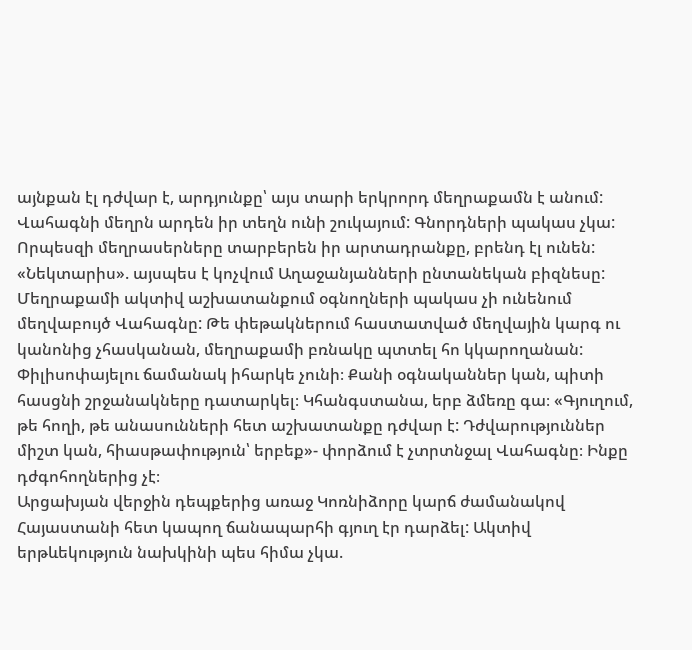այնքան էլ դժվար է, արդյունքը՝ այս տարի երկրորդ մեղրաքամն է անում:
Վահագնի մեղրն արդեն իր տեղն ունի շուկայում: Գնորդների պակաս չկա: Որպեսզի մեղրասերները տարբերեն իր արտադրանքը, բրենդ էլ ունեն: «Նեկտարիս». այսպես է կոչվում Աղաջանյանների ընտանեկան բիզնեսը:
Մեղրաքամի ակտիվ աշխատանքում օգնողների պակաս չի ունենում մեղվաբույծ Վահագնը: Թե փեթակներում հաստատված մեղվային կարգ ու կանոնից չհասկանան, մեղրաքամի բռնակը պտտել հո կկարողանան:
Փիլիսոփայելու ճամանակ իհարկե չունի։ Քանի օգնականներ կան, պիտի հասցնի շրջանակները դատարկել։ Կհանգստանա, երբ ձմեռը գա։ «Գյուղում, թե հողի, թե անասունների հետ աշխատանքը դժվար է: Դժվարություններ միշտ կան, հիասթափություն՝ երբեք»- փորձում է չտրտնջալ Վահագնը։ Ինքը դժգոհողներից չէ։
Արցախյան վերջին դեպքերից առաջ Կոռնիձորը կարճ ժամանակով Հայաստանի հետ կապող ճանապարհի գյուղ էր դարձել: Ակտիվ երթևեկություն նախկինի պես հիմա չկա.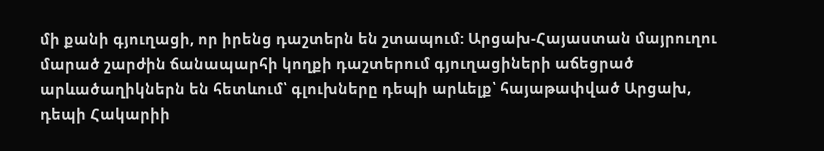մի քանի գյուղացի, որ իրենց դաշտերն են շտապում: Արցախ-Հայաստան մայրուղու մարած շարժին ճանապարհի կողքի դաշտերում գյուղացիների աճեցրած արևածաղիկներն են հետևում՝ գլուխները դեպի արևելք՝ հայաթափված Արցախ, դեպի Հակարիի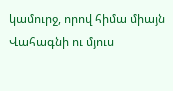կամուրջ, որով հիմա միայն Վահագնի ու մյուս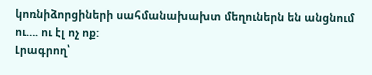կոռնիձորցիների սահմանախախտ մեղուներն են անցնում ու…. ու էլ ոչ ոք:
Լրագրող՝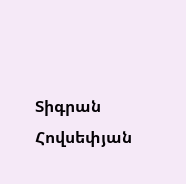Տիգրան Հովսեփյան